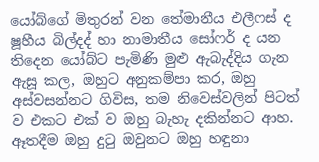යෝබ්ගේ මිතුරන් වන තේමානීය එලීෆස් ද ෂූහීය බිල්දද් හා නාමාතීය සෝෆර් ද යන තිදෙන යෝබ්ට පැමිණි මුළු ඇබැද්දිය ගැන ඇසූ කල, ඔහුට අනුකම්පා කර, ඔහු අස්වසන්නට ගිවිස, තම නිවෙස්වලින් පිටත් ව එකට එක් ව ඔහු බැහැ දකින්නට ආහ. ඈතදීම ඔහු දුටු ඔවුනට ඔහු හඳුනා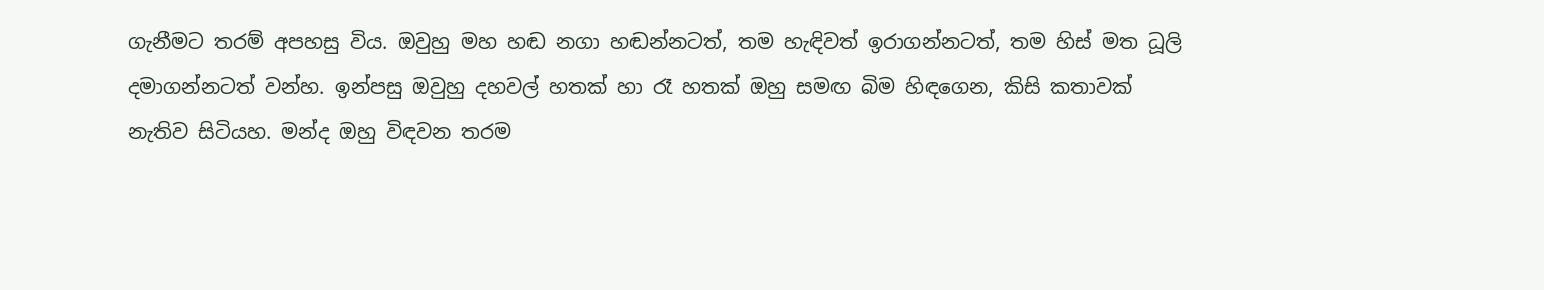ගැනීමට තරම් අපහසු විය. ඔවුහු මහ හඬ නගා හඬන්නටත්, තම හැඳිවත් ඉරාගන්නටත්, තම හිස් මත ධූලි දමාගන්නටත් වන්හ. ඉන්පසු ඔවුහු දහවල් හතක් හා රෑ හතක් ඔහු සමඟ බිම හිඳගෙන, කිසි කතාවක් නැතිව සිටියහ. මන්ද ඔහු විඳවන තරම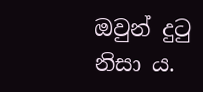ඔවුන් දුටු නිසා ය.